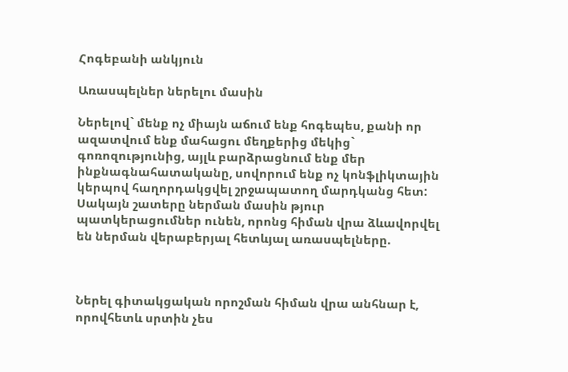Հոգեբանի անկյուն

Առասպելներ ներելու մասին

Ներելով` մենք ոչ միայն աճում ենք հոգեպես, քանի որ ազատվում ենք մահացու մեղքերից մեկից` գոռոզությունից, այլև բարձրացնում ենք մեր ինքնագնահատականը, սովորում ենք ոչ կոնֆլիկտային կերպով հաղորդակցվել շրջապատող մարդկանց հետ: Սակայն շատերը ներման մասին թյուր պատկերացումներ ունեն, որոնց հիման վրա ձևավորվել են ներման վերաբերյալ հետևյալ առասպելները.



Ներել գիտակցական որոշման հիման վրա անհնար է, որովհետև սրտին չես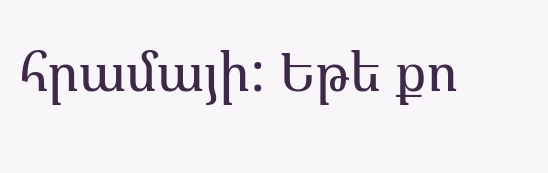հրամայի: Եթե քո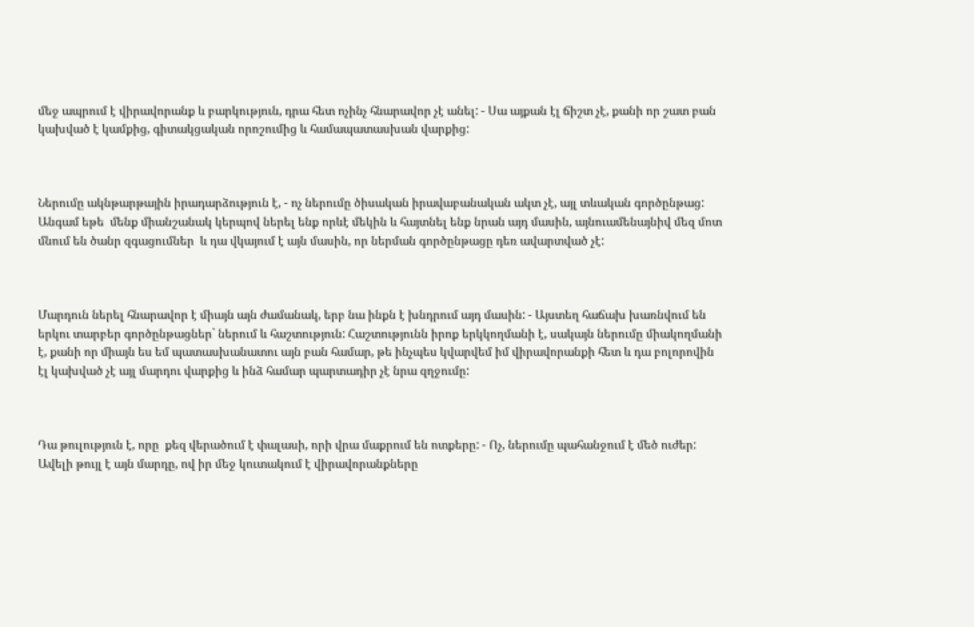մեջ ապրում է վիրավորանք և բարկություն, դրա հետ ոչինչ հնարավոր չէ անել: - Սա այքան էլ ճիշտ չէ, քանի որ շատ բան կախված է կամքից, գիտակցական որոշումից և համապատասխան վարքից:



Ներումը ակնթարթային իրադարձություն է, - ոչ ներումը ծիսական իրավաբանական ակտ չէ, այլ տևական գործընթաց: Անգամ եթե  մենք միանշանակ կերպով ներել ենք որևէ մեկին և հայտնել ենք նրան այդ մասին, այնուամենայնիվ մեզ մոտ մնում են ծանր զգացումներ  և դա վկայում է այն մասին, որ ներման գործընթացը դեռ ավարտված չէ:



Մարդուն ներել հնարավոր է միայն այն ժամանակ, երբ նա ինքն է խնդրում այդ մասին: - Այստեղ հաճախ խառնվում են երկու տարբեր գործընթացներ` ներում և հաշտություն: Հաշտությունն իրոք երկկողմանի է, սակայն ներումը միակողմանի է, քանի որ միայն ես եմ պատասխանատու այն բան համար, թե ինչպես կվարվեմ իմ վիրավորանքի հետ և դա բոլորովին էլ կախված չէ այլ մարդու վարքից և ինձ համար պարտադիր չէ նրա զղջումը:



Դա թուլություն է, որը  քեզ վերածում է փալասի, որի վրա մաքրում են ոտքերը: - Ոչ, ներումը պահանջում է մեծ ուժեր: Ավելի թույլ է այն մարդը, ով իր մեջ կուտակում է վիրավորանքները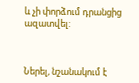և չի փորձում դրանցից ազատվել:



Ներել, նշանակում է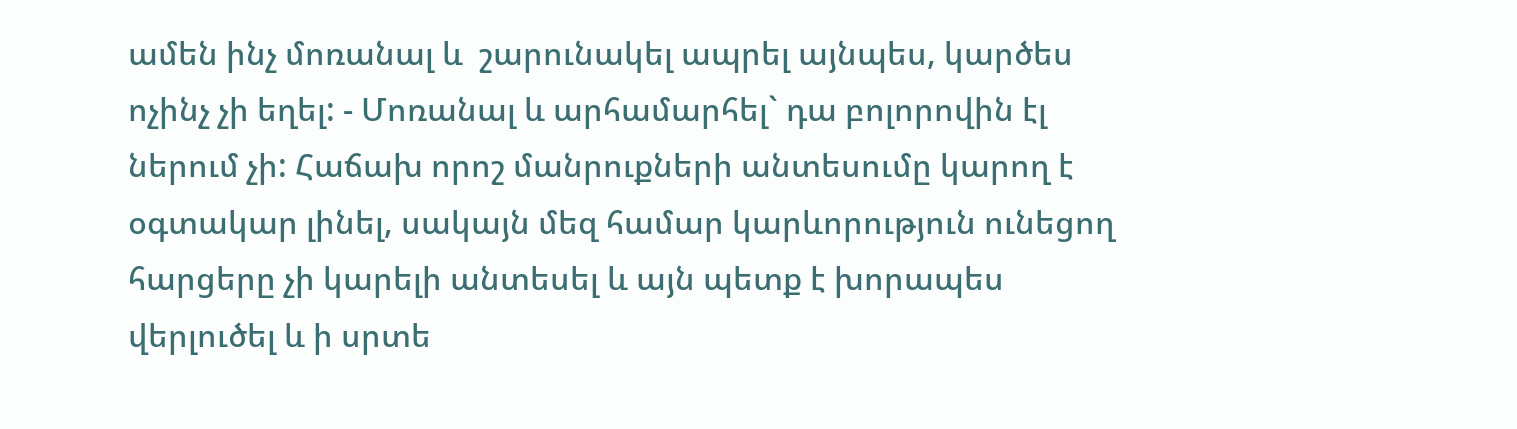ամեն ինչ մոռանալ և  շարունակել ապրել այնպես, կարծես ոչինչ չի եղել: - Մոռանալ և արհամարհել` դա բոլորովին էլ ներում չի: Հաճախ որոշ մանրուքների անտեսումը կարող է օգտակար լինել, սակայն մեզ համար կարևորություն ունեցող հարցերը չի կարելի անտեսել և այն պետք է խորապես վերլուծել և ի սրտե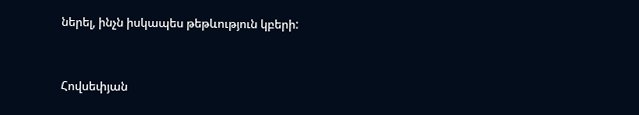ներել, ինչն իսկապես թեթևություն կբերի:



Հովսեփյան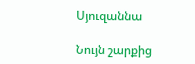Սյուզաննա

Նույն շարքից